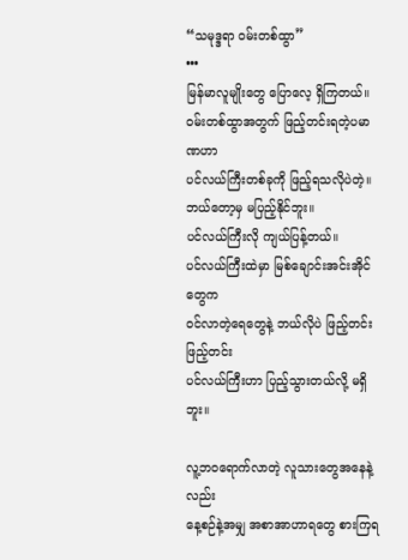“သမုဒ္ဒရာ ဝမ်းတစ်ထွာ”
•••
မြန်မာလူမျိုးတွေ ပြောလေ့ ရှိကြတယ်။
ဝမ်းတစ်ထွာအတွက် ဖြည့်တင်းရတဲ့ပမာဏဟာ
ပင်လယ်ကြီးတစ်ခုကို ဖြည့်ရသလိုပဲတဲ့။
ဘယ်တော့မှ မပြည့်နိုင်ဘူး။
ပင်လယ်ကြီးလို ကျယ်ပြန့်တယ်။
ပင်လယ်ကြီးထဲမှာ မြစ်ချောင်းအင်းအိုင်တွေက
ဝင်လာတဲ့ရေတွေနဲ့ ဘယ်လိုပဲ ဖြည့်တင်း ဖြည့်တင်း
ပင်လယ်ကြီးဟာ ပြည့်သွားတယ်လို့ မရှိဘူး။

လူ့ဘဝရောက်လာတဲ့ လူသားတွေအနေနဲ့လည်း
နေ့စဉ်နဲ့အမျှ အစာအာဟာရတွေ စားကြရ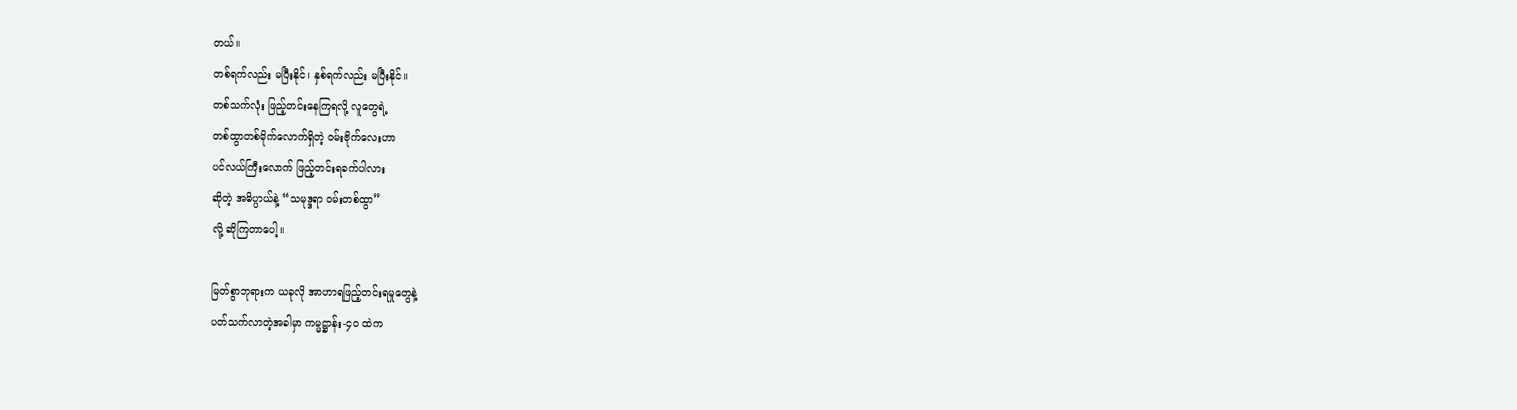တယ်။
တစ်ရက်လည်း မပြီးနိုင်၊ နှစ်ရက်လည်း မပြီးနိုင်။
တစ်သက်လုံး ဖြည့်တင်းနေကြရလို့ လူတွေရဲ့
တစ်ထွာတစ်မိုက်လောက်ရှိတဲ့ ဝမ်းဗိုက်လေးဟာ
ပင်လယ်ကြီးလောက် ဖြည့်တင်းရခက်ပါလား
ဆိုတဲ့ အဓိပ္ပာယ်နဲ့ “သမုဒ္ဒရာ ဝမ်းတစ်ထွာ”
လို့ ဆိုကြတာပေါ့။

မြတ်စွာဘုရားက ယခုလို အာဟာရဖြည့်တင်းရမှုတွေနဲ့
ပတ်သက်လာတဲ့အခါမှာ ကမ္မဋ္ဌာန်း-၄၀ ထဲက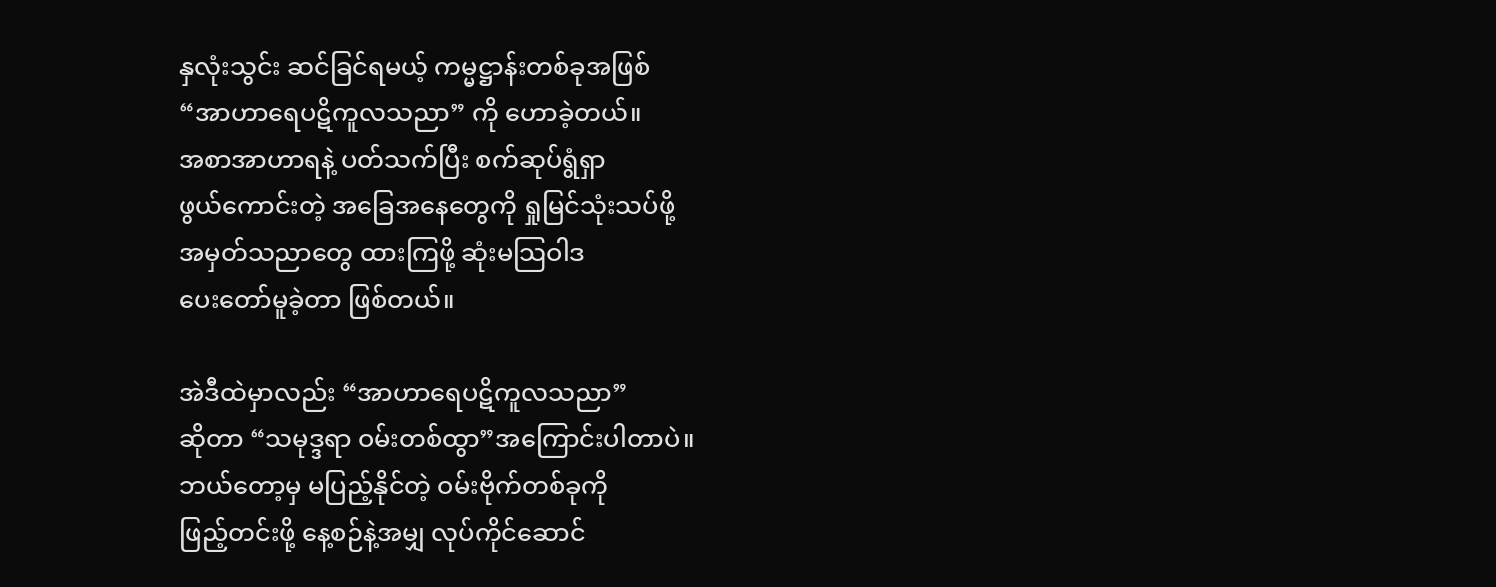နှလုံးသွင်း ဆင်ခြင်ရမယ့် ကမ္မဋ္ဌာန်းတစ်ခုအဖြစ်
“အာဟာရေပဋိကူလသညာ” ကို ဟောခဲ့တယ်။
အစာအာဟာရနဲ့ ပတ်သက်ပြီး စက်ဆုပ်ရွံရှာ
ဖွယ်ကောင်းတဲ့ အခြေအနေတွေကို ရှုမြင်သုံးသပ်ဖို့
အမှတ်သညာတွေ ထားကြဖို့ ဆုံးမသြဝါဒ
ပေးတော်မူခဲ့တာ ဖြစ်တယ်။

အဲဒီထဲမှာလည်း “အာဟာရေပဋိကူလသညာ”
ဆိုတာ “သမုဒ္ဒရာ ဝမ်းတစ်ထွာ”အကြောင်းပါတာပဲ။
ဘယ်တော့မှ မပြည့်နိုင်တဲ့ ဝမ်းဗိုက်တစ်ခုကို
ဖြည့်တင်းဖို့ နေ့စဉ်နဲ့အမျှ လုပ်ကိုင်ဆောင်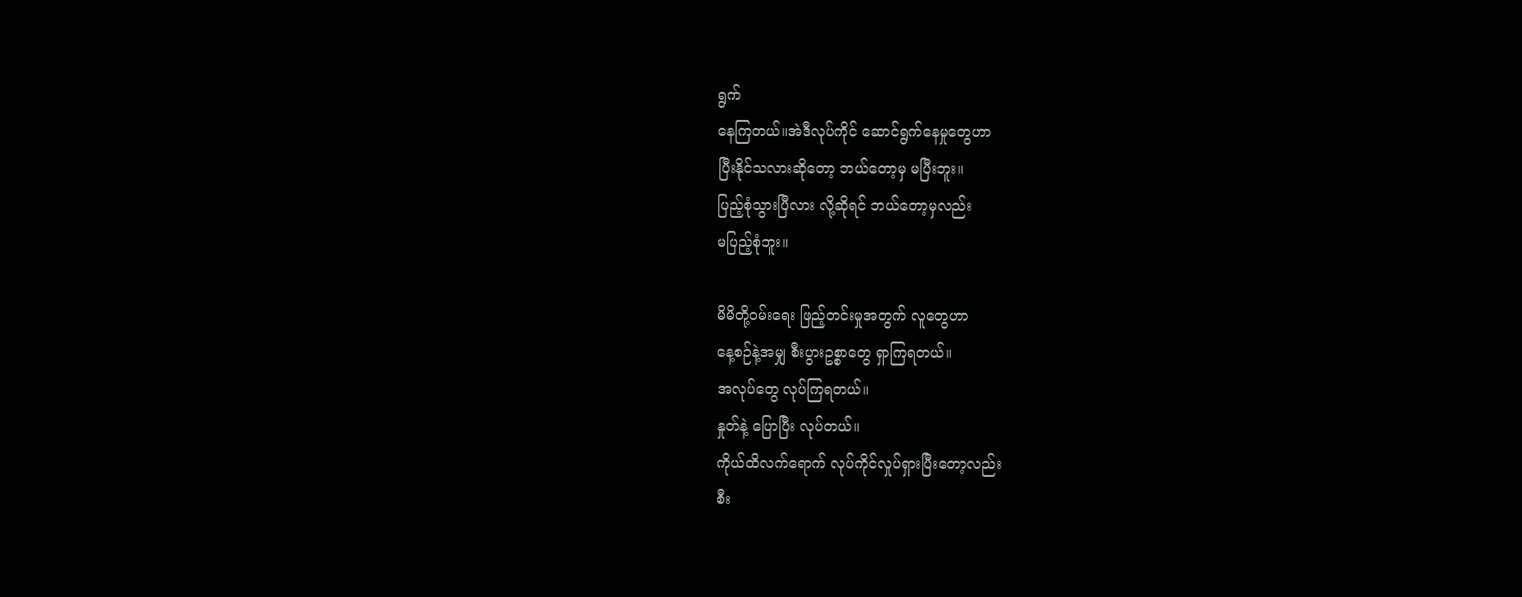ရွက်
နေကြတယ်။အဲဒီလုပ်ကိုင် ဆောင်ရွက်နေမှုတွေဟာ
ပြီးနိုင်သလားဆိုတော့ ဘယ်တော့မှ မပြီးဘူး။
ပြည့်စုံသွားပြီလား လို့ဆိုရင် ဘယ်တော့မှလည်း
မပြည့်စုံဘူး။

မိမိတို့ဝမ်းရေး ဖြည့်တင်းမှုအတွက် လူတွေဟာ
နေ့စဉ်နဲ့အမျှ စီးပွားဥစ္စာတွေ ရှာကြရတယ်။
အလုပ်တွေ လုပ်ကြရတယ်။
နှုတ်နဲ့ ပြောပြီး လုပ်တယ်။
ကိုယ်ထိလက်ရောက် လုပ်ကိုင်လှုပ်ရှားပြီးတော့လည်း
စီး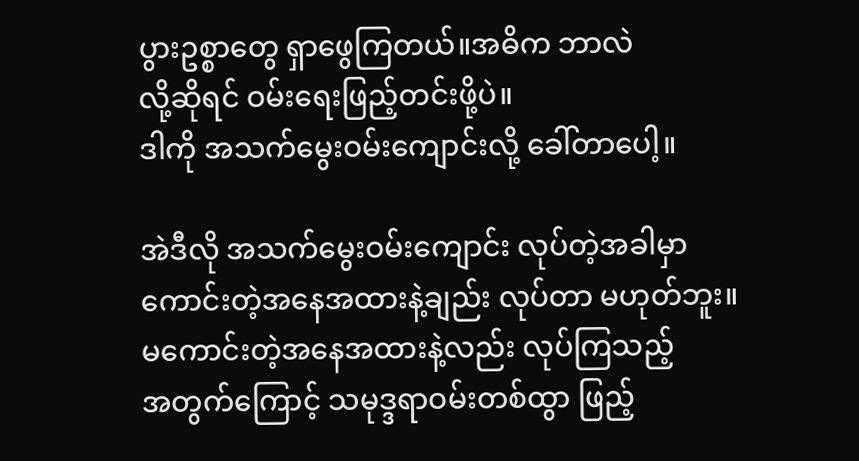ပွားဥစ္စာတွေ ရှာဖွေကြတယ်။အဓိက ဘာလဲ
လို့ဆိုရင် ဝမ်းရေးဖြည့်တင်းဖို့ပဲ။
ဒါကို အသက်မွေးဝမ်းကျောင်းလို့ ခေါ်တာပေါ့။

အဲဒီလို အသက်မွေးဝမ်းကျောင်း လုပ်တဲ့အခါမှာ
ကောင်းတဲ့အနေအထားနဲ့ချည်း လုပ်တာ မဟုတ်ဘူး။
မကောင်းတဲ့အနေအထားနဲ့လည်း လုပ်ကြသည့်
အတွက်ကြောင့် သမုဒ္ဒရာဝမ်းတစ်ထွာ ဖြည့်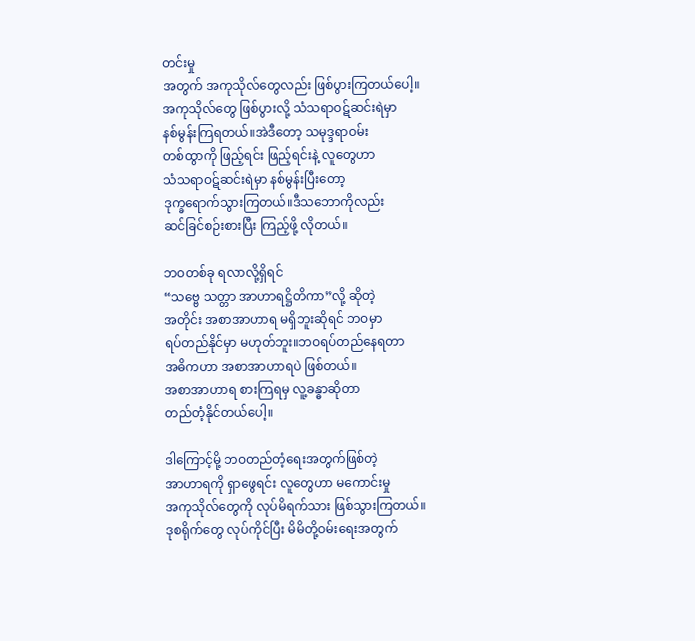တင်းမှု
အတွက် အကုသိုလ်တွေလည်း ဖြစ်ပွားကြတယ်ပေါ့။
အကုသိုလ်တွေ ဖြစ်ပွားလို့ သံသရာဝဋ်ဆင်းရဲမှာ
နစ်မွန်းကြရတယ်။အဲဒီတော့ သမုဒ္ဒရာဝမ်း
တစ်ထွာကို ဖြည့်ရင်း ဖြည့်ရင်းနဲ့ လူတွေဟာ
သံသရာဝဋ်ဆင်းရဲမှာ နစ်မွန်းပြီးတော့
ဒုက္ခရောက်သွားကြတယ်။ဒီသဘောကိုလည်း
ဆင်ခြင်စဉ်းစားပြီး ကြည့်ဖို့ လိုတယ်။

ဘဝတစ်ခု ရလာလို့ရှိရင်
“သဗ္ဗေ သတ္တာ အာဟာရဋ္ဌိတိကာ”လို့ ဆိုတဲ့
အတိုင်း အစာအာဟာရ မရှိဘူးဆိုရင် ဘဝမှာ
ရပ်တည်နိုင်မှာ မဟုတ်ဘူး။ဘဝရပ်တည်နေရတာ
အဓိကဟာ အစာအာဟာရပဲ ဖြစ်တယ်။
အစာအာဟာရ စားကြရမှ လူ့ခန္ဓာဆိုတာ
တည်တံ့နိုင်တယ်ပေါ့။

ဒါကြောင့်မို့ ဘဝတည်တံ့ရေးအတွက်ဖြစ်တဲ့
အာဟာရကို ရှာဖွေရင်း လူတွေဟာ မကောင်းမှု
အကုသိုလ်တွေကို လုပ်မိရက်သား ဖြစ်သွားကြတယ်။
ဒုစရိုက်တွေ လုပ်ကိုင်ပြီး မိမိတို့ဝမ်းရေးအတွက်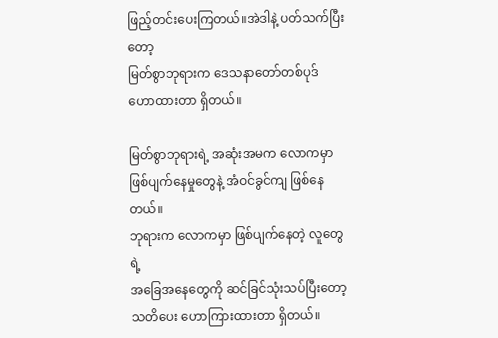ဖြည့်တင်းပေးကြတယ်။အဲဒါနဲ့ ပတ်သက်ပြီးတော့
မြတ်စွာဘုရားက ဒေသနာတော်တစ်ပုဒ်
ဟောထားတာ ရှိတယ်။

မြတ်စွာဘုရားရဲ့ အဆုံးအမက လောကမှာ
ဖြစ်ပျက်နေမှုတွေနဲ့ အံဝင်ခွင်ကျ ဖြစ်နေတယ်။
ဘုရားက လောကမှာ ဖြစ်ပျက်နေတဲ့ လူတွေရဲ့
အခြေအနေတွေကို ဆင်ခြင်သုံးသပ်ပြီးတော့
သတိပေး ဟောကြားထားတာ ရှိတယ်။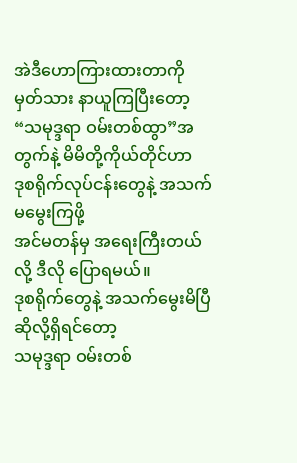အဲဒီဟောကြားထားတာကို မှတ်သား နာယူကြပြီးတော့
“သမုဒ္ဒရာ ဝမ်းတစ်ထွာ”အတွက်နဲ့ မိမိတို့ကိုယ်တိုင်ဟာ
ဒုစရိုက်လုပ်ငန်းတွေနဲ့ အသက်မမွေးကြဖို့
အင်မတန်မှ အရေးကြီးတယ်လို့ ဒီလို ပြောရမယ်။
ဒုစရိုက်တွေနဲ့ အသက်မွေးမိပြီ ဆိုလို့ရှိရင်တော့
သမုဒ္ဒရာ ဝမ်းတစ်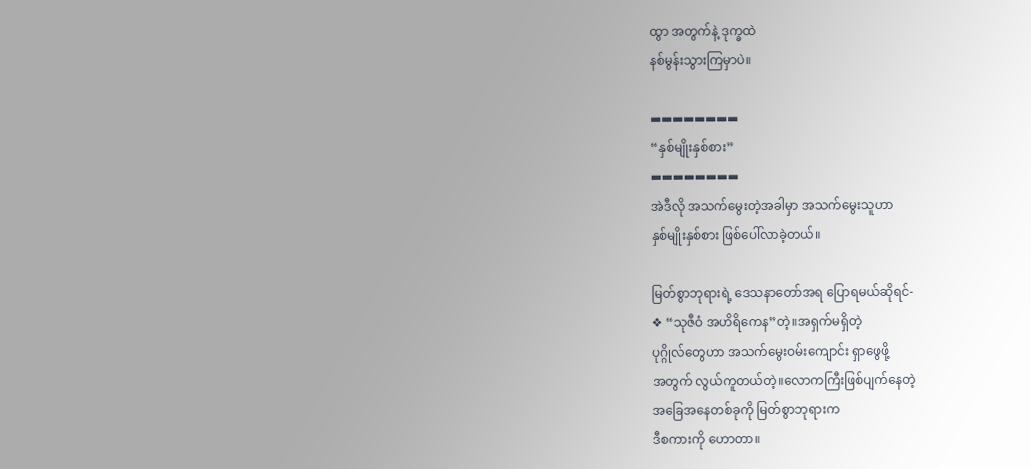ထွာ အတွက်နဲ့ ဒုက္ခထဲ
နစ်မွန်းသွားကြမှာပဲ။

▬▬▬▬▬▬▬▬
“နှစ်မျိုးနှစ်စား”
▬▬▬▬▬▬▬▬
အဲဒီလို အသက်မွေးတဲ့အခါမှာ အသက်မွေးသူဟာ
နှစ်မျိုးနှစ်စား ဖြစ်ပေါ်လာခဲ့တယ်။

မြတ်စွာဘုရားရဲ့ ဒေသနာတော်အရ ပြောရမယ်ဆိုရင်-
❖ “သုဇီဝံ အဟိရိကေန”တဲ့။အရှက်မရှိတဲ့
ပုဂ္ဂိုလ်တွေဟာ အသက်မွေးဝမ်းကျောင်း ရှာဖွေဖို့
အတွက် လွယ်ကူတယ်တဲ့။လောကကြီးဖြစ်ပျက်နေတဲ့
အခြေအနေတစ်ခုကို မြတ်စွာဘုရားက
ဒီစကားကို ဟောတာ။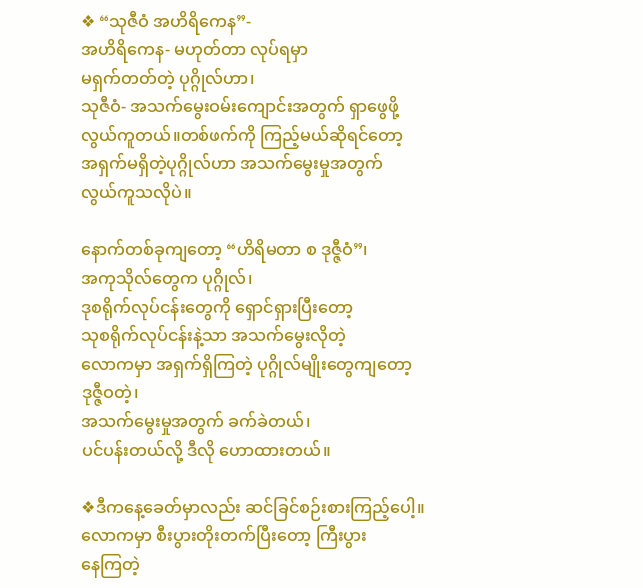❖ “သုဇီဝံ အဟိရိကေန”-
အဟိရိကေန- မဟုတ်တာ လုပ်ရမှာ
မရှက်တတ်တဲ့ ပုဂ္ဂိုလ်ဟာ၊
သုဇီဝံ- အသက်မွေးဝမ်းကျောင်းအတွက် ရှာဖွေဖို့
လွယ်ကူတယ်။တစ်ဖက်ကို ကြည့်မယ်ဆိုရင်တော့
အရှက်မရှိတဲ့ပုဂ္ဂိုလ်ဟာ အသက်မွေးမှုအတွက်
လွယ်ကူသလိုပဲ။

နောက်တစ်ခုကျတော့ “ဟိရိမတာ စ ဒုဇ္ဇီဝံ”၊
အကုသိုလ်တွေက ပုဂ္ဂိုလ်၊
ဒုစရိုက်လုပ်ငန်းတွေကို ရှောင်ရှားပြီးတော့
သုစရိုက်လုပ်ငန်းနဲ့သာ အသက်မွေးလိုတဲ့
လောကမှာ အရှက်ရှိကြတဲ့ ပုဂ္ဂိုလ်မျိုးတွေကျတော့
ဒုဇ္ဇီဝတဲ့၊
အသက်မွေးမှုအတွက် ခက်ခဲတယ်၊
ပင်ပန်းတယ်လို့ ဒီလို ဟောထားတယ်။

❖ဒီကနေ့ခေတ်မှာလည်း ဆင်ခြင်စဉ်းစားကြည့်ပေါ့။
လောကမှာ စီးပွားတိုးတက်ပြီးတော့ ကြီးပွား
နေကြတဲ့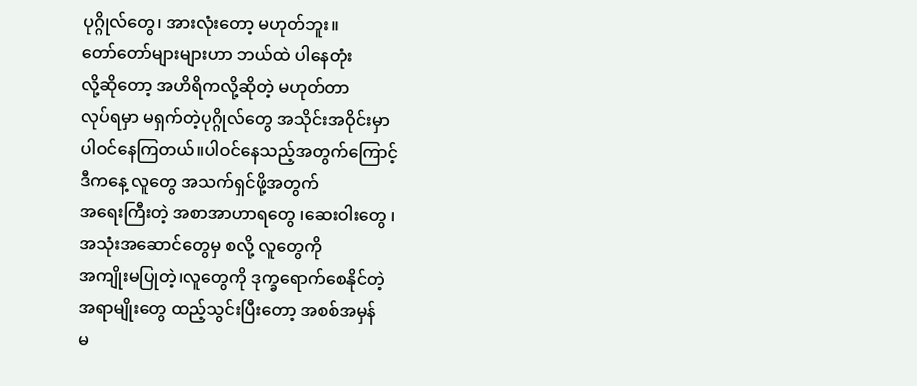ပုဂ္ဂိုလ်တွေ၊ အားလုံးတော့ မဟုတ်ဘူး။
တော်တော်များများဟာ ဘယ်ထဲ ပါနေတုံး
လို့ဆိုတော့ အဟိရိကလို့ဆိုတဲ့ မဟုတ်တာ
လုပ်ရမှာ မရှက်တဲ့ပုဂ္ဂိုလ်တွေ အသိုင်းအဝိုင်းမှာ
ပါဝင်နေကြတယ်။ပါဝင်နေသည့်အတွက်ကြောင့်
ဒီကနေ့ လူတွေ အသက်ရှင်ဖို့အတွက်
အရေးကြီးတဲ့ အစာအာဟာရတွေ ၊ဆေးဝါးတွေ ၊
အသုံးအဆောင်တွေမှ စလို့ လူတွေကို
အကျိုးမပြုတဲ့၊လူတွေကို ဒုက္ခရောက်စေနိုင်တဲ့
အရာမျိုးတွေ ထည့်သွင်းပြီးတော့ အစစ်အမှန်
မ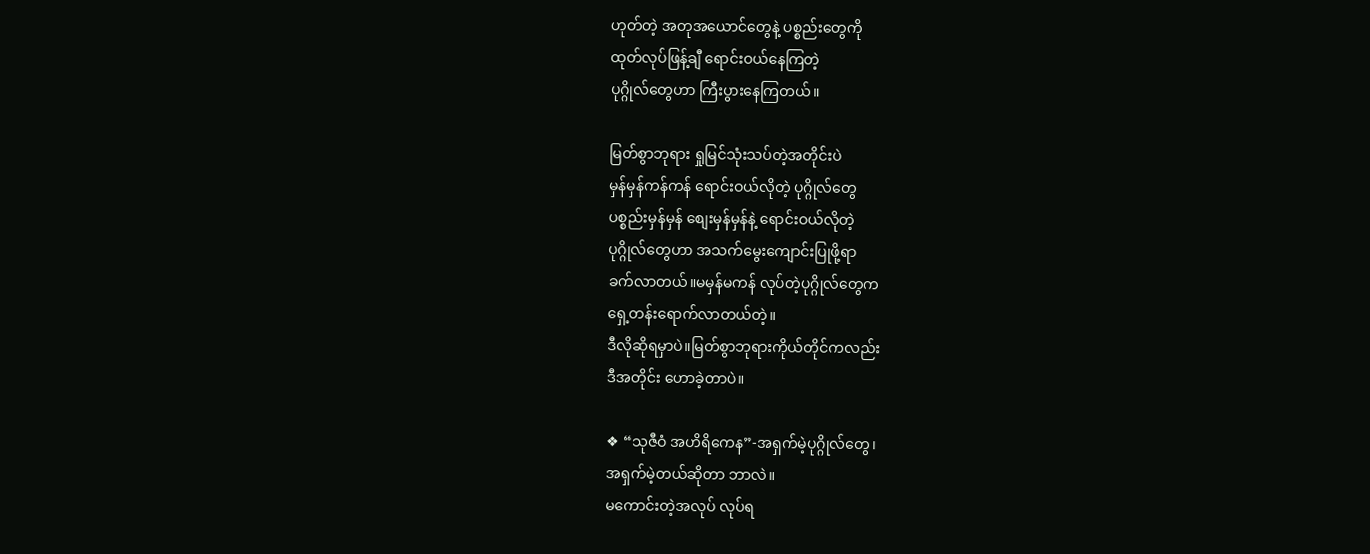ဟုတ်တဲ့ အတုအယောင်တွေနဲ့ ပစ္စည်းတွေကို
ထုတ်လုပ်ဖြန့်ချီ ရောင်းဝယ်နေကြတဲ့
ပုဂ္ဂိုလ်တွေဟာ ကြီးပွားနေကြတယ်။

မြတ်စွာဘုရား ရှုမြင်သုံးသပ်တဲ့အတိုင်းပဲ
မှန်မှန်ကန်ကန် ရောင်းဝယ်လိုတဲ့ ပုဂ္ဂိုလ်တွေ
ပစ္စည်းမှန်မှန် စျေးမှန်မှန်နဲ့ ရောင်းဝယ်လိုတဲ့
ပုဂ္ဂိုလ်တွေဟာ အသက်မွေးကျောင်းပြုဖို့ရာ
ခက်လာတယ်။မမှန်မကန် လုပ်တဲ့ပုဂ္ဂိုလ်တွေက
ရှေ့တန်းရောက်လာတယ်တဲ့။
ဒီလိုဆိုရမှာပဲ။မြတ်စွာဘုရားကိုယ်တိုင်ကလည်း
ဒီအတိုင်း ဟောခဲ့တာပဲ။

❖ “သုဇီဝံ အဟိရိကေန”-အရှက်မဲ့ပုဂ္ဂိုလ်တွေ၊
အရှက်မဲ့တယ်ဆိုတာ ဘာလဲ။
မကောင်းတဲ့အလုပ် လုပ်ရ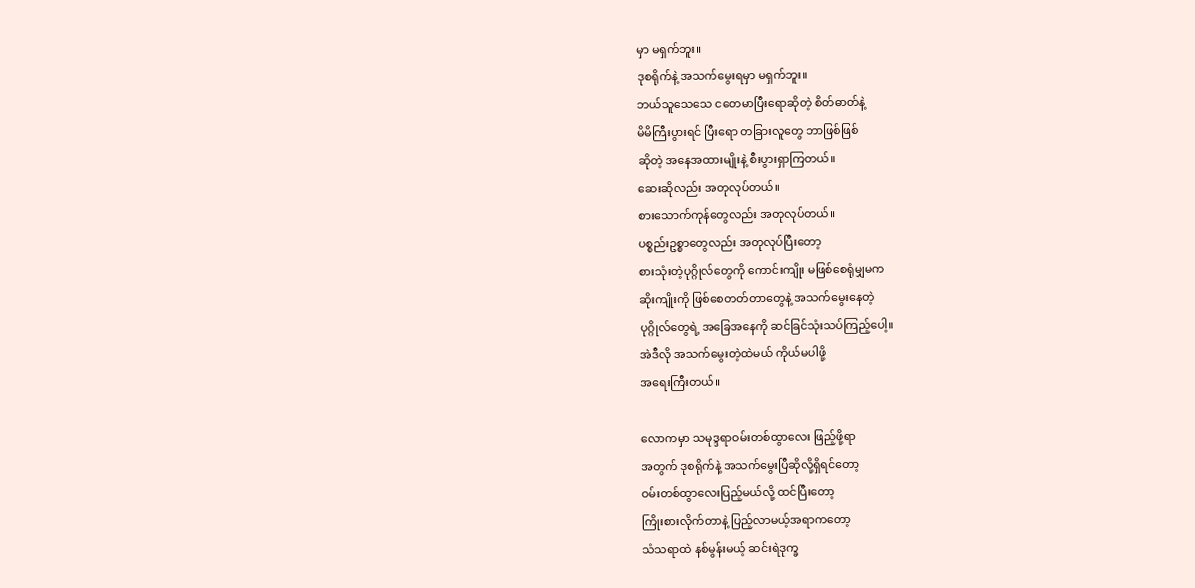မှာ မရှက်ဘူး။
ဒုစရိုက်နဲ့ အသက်မွေးရမှာ မရှက်ဘူး။
ဘယ်သူသေသေ ငတေမာပြီးရောဆိုတဲ့ စိတ်ဓာတ်နဲ့
မိမိကြီးပွားရင် ပြီးရော တခြားလူတွေ ဘာဖြစ်ဖြစ်
ဆိုတဲ့ အနေအထားမျိုးနဲ့ စီးပွားရှာကြတယ်။
ဆေးဆိုလည်း အတုလုပ်တယ်။
စားသောက်ကုန်တွေလည်း အတုလုပ်တယ်။
ပစ္စည်းဥစ္စာတွေလည်း အတုလုပ်ပြီးတော့
စားသုံးတဲ့ပုဂ္ဂိုလ်တွေကို ကောင်းကျိုး မဖြစ်စေရုံမျှမက
ဆိုးကျိုးကို ဖြစ်စေတတ်တာတွေနဲ့ အသက်မွေးနေတဲ့
ပုဂ္ဂိုလ်တွေရဲ့ အခြေအနေကို ဆင်ခြင်သုံးသပ်ကြည့်ပေါ့။
အဲဒီလို အသက်မွေးတဲ့ထဲမယ် ကိုယ်မပါဖို့
အရေးကြီးတယ်။

လောကမှာ သမုဒ္ဒရာဝမ်းတစ်ထွာလေး ဖြည့်ဖို့ရာ
အတွက် ဒုစရိုက်နဲ့ အသက်မွေးပြီဆိုလို့ရှိရင်တော့
ဝမ်းတစ်ထွာလေးပြည့်မယ်လို့ ထင်ပြီးတော့
ကြိုးစားလိုက်တာနဲ့ ပြည့်လာမယ့်အရာကတော့
သံသရာထဲ နစ်မွန်းမယ့် ဆင်းရဲဒုက္ခ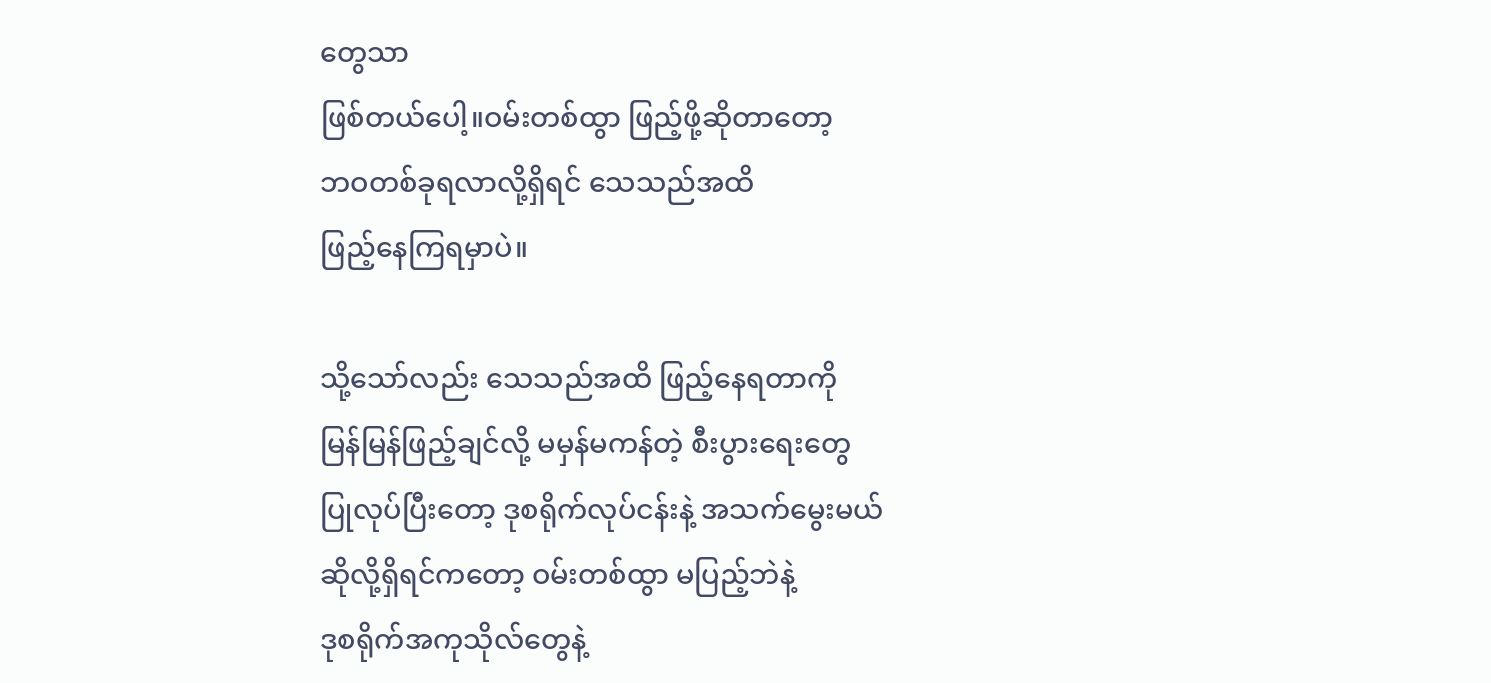တွေသာ
ဖြစ်တယ်ပေါ့။ဝမ်းတစ်ထွာ ဖြည့်ဖို့ဆိုတာတော့
ဘဝတစ်ခုရလာလို့ရှိရင် သေသည်အထိ
ဖြည့်နေကြရမှာပဲ။

သို့သော်လည်း သေသည်အထိ ဖြည့်နေရတာကို
မြန်မြန်ဖြည့်ချင်လို့ မမှန်မကန်တဲ့ စီးပွားရေးတွေ
ပြုလုပ်ပြီးတော့ ဒုစရိုက်လုပ်ငန်းနဲ့ အသက်မွေးမယ်
ဆိုလို့ရှိရင်ကတော့ ဝမ်းတစ်ထွာ မပြည့်ဘဲနဲ့
ဒုစရိုက်အကုသိုလ်တွေနဲ့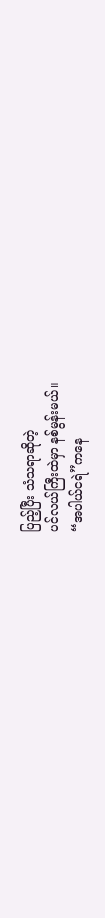ပြည့်ပြီး သံသရာဆိုတဲ့
ပင်လယ်ကြီးထဲမှာ နစ်မွန်းမယ်။
“အပါယ်ငရဲ”ကနေ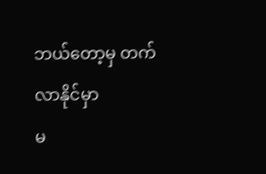ဘယ်တော့မှ တက်လာနိုင်မှာ
မ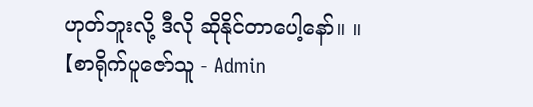ဟုတ်ဘူးလို့ ဒီလို ဆိုနိုင်တာပေါ့နော်။ ။
【စာရိုက်ပူဇော်သူ - Admin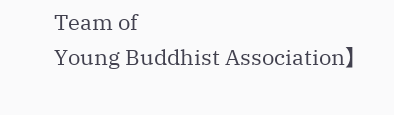Team of
Young Buddhist Association】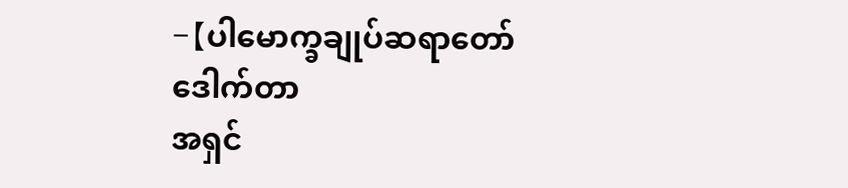-【ပါမောက္ခချုပ်ဆရာတော်ဒေါက်တာ
အရှင်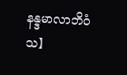နန္ဒမာလာဘိဝံသ】